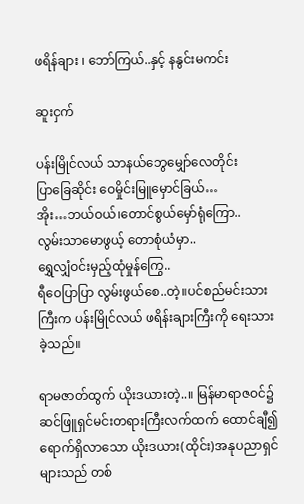ဖရိန်ချား ၊ ဘော်ကြယ်..နှင့် နနွင်းမကင်း

ဆူးငှက်

ပန်းမြိုင်လယ် သာနယ်ဘွေမျှော်လေတိုင်း
ပြာခြေဆိုင်း ဝေမှိုင်းမြူမှောင်ခြယ်…
အိုး…ဘယ်ဝယ်၊တောင်စွယ်မှော်ရုံကြော..
လွမ်းသာမောဖွယ့် တောစုံယံမှာ..
ရွှေလျှံဝင်းမှည့်ထုံမှုန်ကြွေ..
ရီဝေပြာပြာ လွမ်းဖွယ်စေ..တဲ့။ပင်စည်မင်းသားကြီးက ပန်းမြိုင်လယ် ဖရိန်းချားကြီးကို ရေးသားခဲ့သည်။

ရာမဇာတ်ထွက် ယိုးဒယားတဲ့..။ မြန်မာရာဇဝင်၌ ဆင်ဖြူရှင်မင်းတရားကြီးလက်ထက် ထောင်ချီ၍ ရောက်ရှိလာသော ယိုးဒယား(ထိုင်း)အနုပညာရှင်များသည် တစ်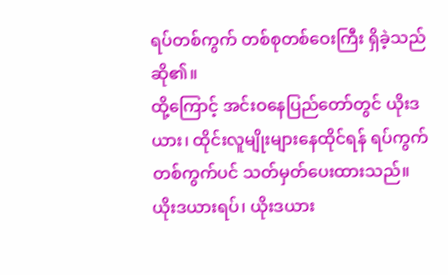ရပ်တစ်ကွက် တစ်စုတစ်ဝေးကြီး ရှိခဲ့သည်ဆို၏။
ထို့ကြောင့် အင်းဝနေပြည်တော်တွင် ယိုးဒယား၊ ထိုင်းလူမျိုးများနေထိုင်ရန် ရပ်ကွက်တစ်ကွက်ပင် သတ်မှတ်ပေးထားသည်။ ယိုးဒယားရပ်၊ ယိုးဒယား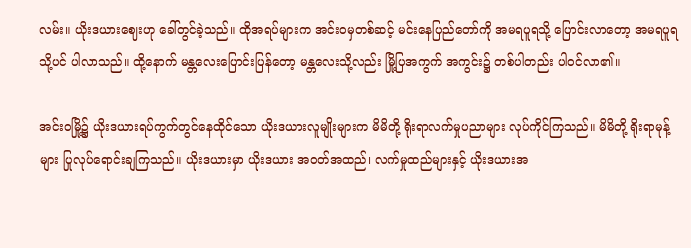လမ်း။ ယိုးဒယားဈေးဟု ခေါ်တွင်ခဲ့သည်။ ထိုအရပ်များက အင်းဝမှတစ်ဆင့် မင်းနေပြည်တော်ကို အမရပူရသို့ ပြောင်းလာတော့ အမရပူရသို့ပင် ပါလာသည်။ ထို့နောက် မန္တလေးပြောင်းပြန်တော့ မန္တလေးသို့လည်း မြို့ပြအကွက် အကွင်း၌ တစ်ပါတည်း ပါဝင်လာ၏။

အင်းဝမြို့၌ ယိုးဒယားရပ်ကွက်တွင်နေထိုင်သော ယိုးဒယားလူမျိုးများက မိမိတို့ ရိုးရာလက်မှုပညာများ လုပ်ကိုင်ကြသည်။ မိမိတို့ ရိုးရာမုန့်များ ပြုလုပ်ရောင်းချကြသည်။ ယိုးဒယားမှာ ယိုးဒယား အဝတ်အထည်၊ လက်မှုထည်များနှင့် ယိုးဒယားအ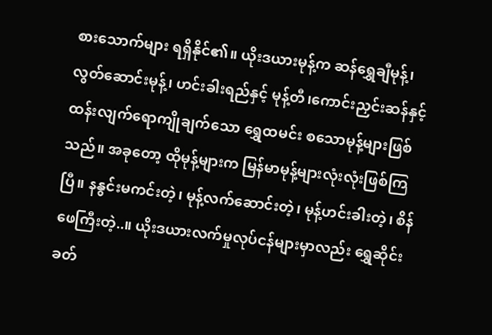စားသောက်များ ရရှိနိုင်၏။ ယိုးဒယားမုန့်က ဆန်ရွှေချီမုန့်၊ လွတ်ဆောင်းမုန့်၊ ဟင်းခါးရည်နှင့် မုန့်တီ၊ကောင်းညှင်းဆန်နှင့် ထန်းလျက်ရောကျိုချက်သော ရွှေထမင်း စသောမုန့်များဖြစ်သည်။ အခုတော့ ထိုမုန့်များက မြန်မာမုန့်များလုံးလုံးဖြစ်ကြပြီ။ နနွင်းမကင်းတဲ့၊ မုန့်လက်ဆောင်းတဲ့၊ မုန့်ဟင်းခါးတဲ့၊ စိန်ဖေကြီးတဲ့..။ ယိုးဒယားလက်မှုလုပ်ငန်များမှာလည်း ရွှေဆိုင်းခတ်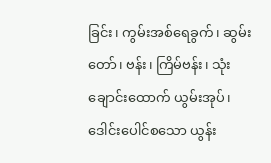ခြင်း၊ ကွမ်းအစ်ရေခွက်၊ ဆွမ်းတော်၊ ဗန်း၊ ကြိမ်ဗန်း၊ သုံးချောင်းထောက် ယွမ်းအုပ်၊ဒေါင်းပေါင်စသော ယွန်း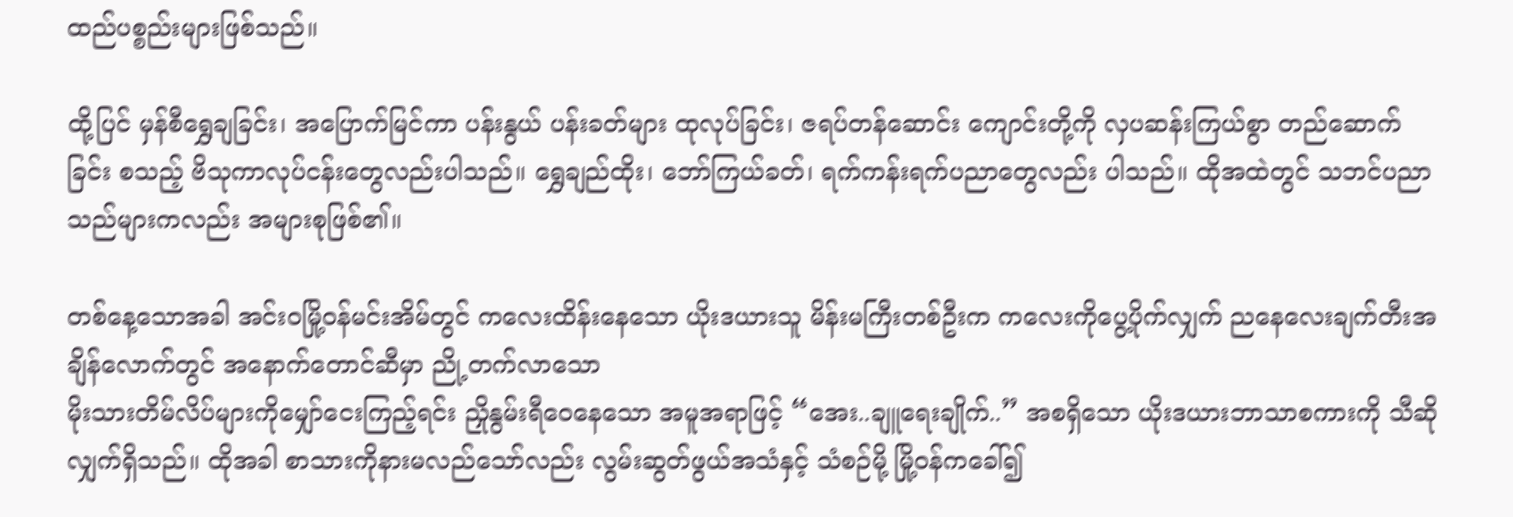ထည်ပစ္စည်းများဖြစ်သည်။

ထို့ပြင် မှန်စီရွှေချခြင်း၊ အပြောက်မြင်ကာ ပန်းနွယ် ပန်းခတ်များ ထုလုပ်ခြင်း၊ ဇရပ်တန်ဆောင်း ကျောင်းတို့ကို လှပဆန်းကြယ်စွာ တည်ဆောက်ခြင်း စသည့် ဗိသုကာလုပ်ငန်းတွေလည်းပါသည်။ ရွှေချည်ထိုး၊ ဘော်ကြယ်ခတ်၊ ရက်ကန်းရက်ပညာတွေလည်း ပါသည်။ ထိုအထဲတွင် သဘင်ပညာသည်များကလည်း အများစုဖြစ်၏။

တစ်နေ့သောအခါ အင်းဝမြို့ဝန်မင်းအိမ်တွင် ကလေးထိန်းနေသော ယိုးဒယားသူ မိန်းမကြီးတစ်ဦးက ကလေးကိုပွေ့ပိုက်လျှက် ညနေလေးချက်တီးအချိန်လောက်တွင် အနောက်တောင်ဆီမှာ ညို့တက်လာသော
မိုးသားတိမ်လိပ်များကိုမျှော်ငေးကြည့်ရင်း ညှိုနွမ်းရီဝေနေသော အမူအရာဖြင့် “အေး..ချူရေးချိုက်..” အစရှိသော ယိုးဒယားဘာသာစကားကို သီဆိုလျှက်ရှိသည်။ ထိုအခါ စာသားကိုနားမလည်သော်လည်း လွမ်းဆွတ်ဖွယ်အသံနှင့် သံစဉ်မို့ မြို့ဝန်ကခေါ်၍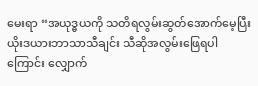မေးရာ “အယုဒ္ဓယကို သတိရလွမ်းဆွတ်အောက်မေ့ပြီး ယိုးဒယားဘာသာသီချင်း သီဆိုအလွမ်းဖြေရပါကြောင်း လျှောက်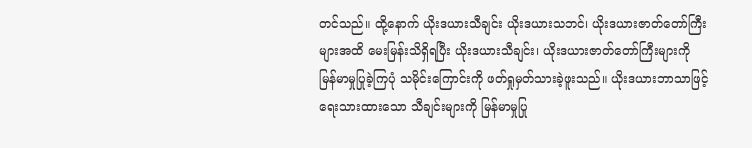တင်သည်။ ထို့နောက် ယိုးဒယားသီချင်း ယိုးဒယားသဘင်၊ ယိုးဒယားဇာတ်တော်ကြီးများအထိ မေးမြန်းသိရှိရပြီး ယိုးဒယားသီချင်း၊ ယိုးဒယားဇာတ်တော်ကြီးများကို မြန်မာမှုပြုခဲ့ကြပုံ သမိုင်းကြောင်းကို ဖတ်ရှုမှတ်သားခဲ့ဖူးသည်။ ယိုးဒယားဘာသာဖြင့် ရေးသားထားသော သီချင်းများကို မြန်မာမှုပြု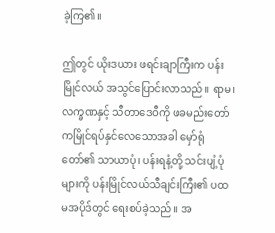ခဲ့ကြ၏။

ဤတွင် ယိုးဒယား ဖရင်းချာကြီးက ပန်းမြိုင်လယ် အသွင်ပြောင်းလာသည်။ ရာမ၊လက္ခဏနှင့် သီတာဒေဝီကို ဖခမည်းတော်ကမြိုင်ရပ်နှင်လေသောအခါ မှော်ရုံတော်၏ သာယာပုံ၊ ပန်းရနံ့တို့ သင်းပျံ့ပုံများကို ပန်းမြိုင်လယ်သီချင်းကြီး၏ ပထမအပိုဒ်တွင် ရေးစပ်ခဲ့သည်။ အ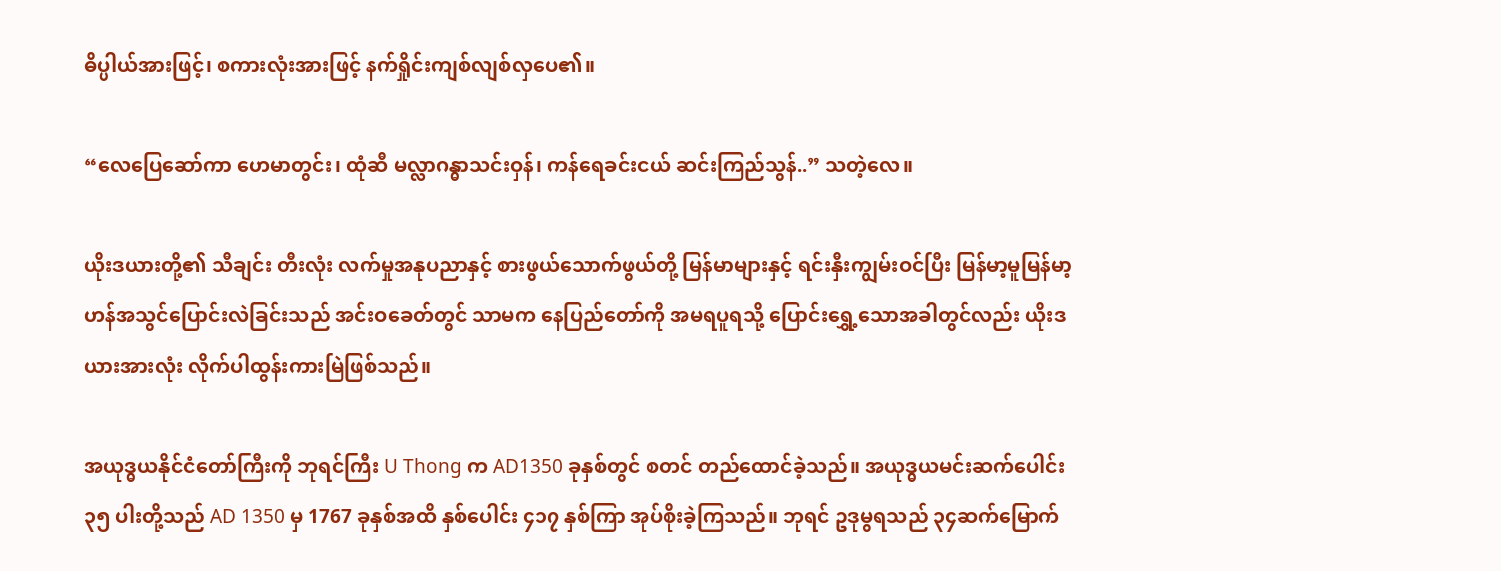ဓိပ္ပါယ်အားဖြင့်၊ စကားလုံးအားဖြင့် နက်ရှိုင်းကျစ်လျစ်လှပေ၏။

“လေပြေဆော်ကာ ဟေမာတွင်း၊ ထုံဆီ မလ္လာဂန္ဓာသင်းဝှန်၊ ကန်ရေခင်းငယ် ဆင်းကြည်သွန်..” သတဲ့လေ။

ယိုးဒယားတို့၏ သီချင်း တီးလုံး လက်မှုအနုပညာနှင့် စားဖွယ်သောက်ဖွယ်တို့ မြန်မာများနှင့် ရင်းနှီးကျွမ်းဝင်ပြီး မြန်မာ့မူမြန်မာ့ဟန်အသွင်ပြောင်းလဲခြင်းသည် အင်းဝခေတ်တွင် သာမက နေပြည်တော်ကို အမရပူရသို့ ပြောင်းရွှေ့သောအခါတွင်လည်း ယိုးဒယားအားလုံး လိုက်ပါထွန်းကားမြဲဖြစ်သည်။

အယုဒ္ဓယနိုင်ငံတော်ကြီးကို ဘုရင်ကြီး U Thong က AD1350 ခုနှစ်တွင် စတင် တည်ထောင်ခဲ့သည်။ အယုဒ္ဓယမင်းဆက်ပေါင်း ၃၅ ပါးတို့သည် AD 1350 မှ 1767 ခုနှစ်အထိ နှစ်ပေါင်း ၄၁၇ နှစ်ကြာ အုပ်စိုးခဲ့ကြသည်။ ဘုရင် ဥဒုမွရသည် ၃၄ဆက်မြောက်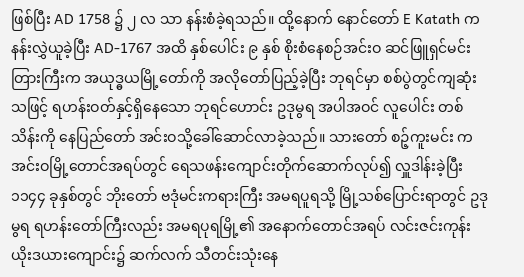ဖြစ်ပြီး AD 1758 ၌ ၂ လ သာ နန်းစံခဲ့ရသည်။ ထို့နောက် နောင်တော် E Katath က နန်းလွှဲယူခဲ့ပြီး AD-1767 အထိ နှစ်ပေါင်း ၉ နှစ် စိုးစံနေစဉ်အင်းဝ ဆင်ဖြူရှင်မင်းတြားကြီးက အယုဒ္ဓယမြို့တော်ကို အလိုတော်ပြည့်ခဲ့ပြီး ဘုရင်မှာ စစ်ပွဲတွင်ကျဆုံးသဖြင့် ရဟန်းဝတ်နှင့်ရှိနေသော ဘုရင်ဟောင်း ဥဒုမွရ အပါအဝင် လူပေါင်း တစ်သိန်းကို နေပြည်တော် အင်းဝသို့ခေါ်ဆောင်လာခဲ့သည်။ သားတော် စဉ့်ကူးမင်း က အင်းဝမြို့တောင်အရပ်တွင် ရေသဖန်းကျောင်းတိုက်ဆောက်လုပ်၍ လှူဒါန်းခဲ့ပြီး ၁၁၄၄ ခုနှစ်တွင် ဘိုးတော် ဗဒုံမင်းကရားကြီး အမရပူရသို့ မြို့သစ်ပြောင်းရာတွင် ဥဒုမွရ ရဟန်းတော်ကြီးလည်း အမရပုရမြို့၏ အနောက်တောင်အရပ် လင်းဇင်းကုန်း ယိုးဒယားကျောင်း၌ ဆက်လက် သီတင်းသုံးနေ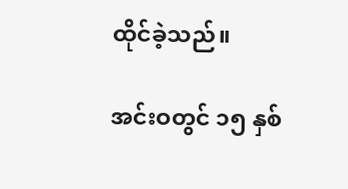ထိုင်ခဲ့သည်။

အင်းဝတွင် ၁၅ နှစ်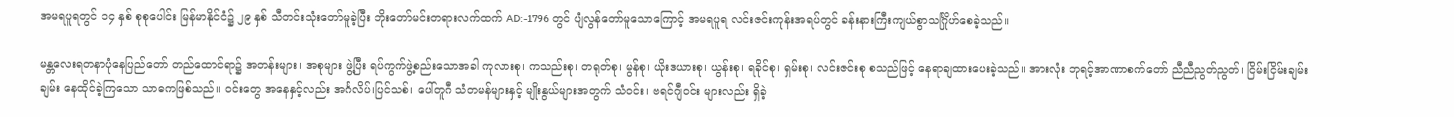အမရပူရတွင် ၁၄ နှစ် စုစုပေါင်း မြန်မာနိုင်ငံ၌ ၂၉ နှစ် သီတင်းသုံးတော်မူခဲ့ပြီး ဘိုးတော်မင်းတရားလက်ထက် AD:-1796 တွင် ပျံလွန်တော်မူသောကြောင့် အမရပူရ လင်းဇင်းကုန်းအရပ်တွင် ခန်းနားကြီးကျယ်စွာသင်္ဂြိုဟ်စေခဲ့သည်။

မန္တလေးရတနာပုံနေပြည်တော် တည်ထောင်ရာ၌ အတန်းများ၊ အစုများ ဖွဲ့ပြီး ရပ်ကွက်ဖွဲ့စည်းသောအခါ ကုလားစု၊ ကသည်းစု၊ တရုတ်စု၊ မွန်စု၊ ယိုးဒယားစု၊ ယွန်းစု၊ ရခိုင်စု၊ ရှမ်းစု၊ လင်းဇင်းစု စသည်ဖြင့် နေရာချထားပေးခဲ့သည်။ အားလုံး ဘုရင့်အာဏာစက်တော် ညီညီညွတ်ညွတ်၊ ငြိမ်းငြိမ်းချမ်းချမ်း နေထိုင်ခဲ့ကြသော သာဓကဖြစ်သည်။ ဝင်းတွေ အနေနှင့်လည်း အင်္ဂလိပ်၊ပြင်သစ်၊ ပေါ်တူဂီ သံတမန်များနှင့် မျိုးနွယ်များအတွက် သံဝင်း၊ ဗရင်ဂျီဝင်း များလည်း ရှိခဲ့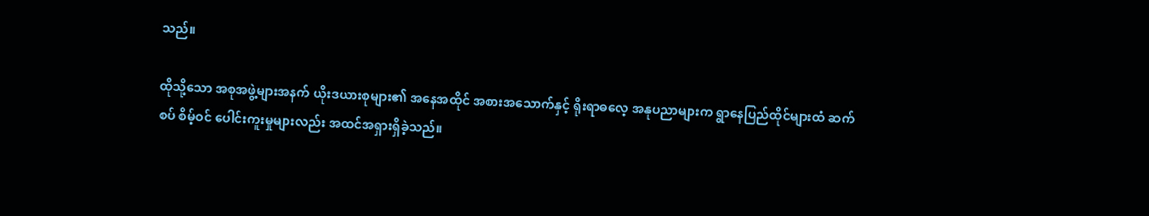သည်။

ထိုသို့သော အစုအဖွဲ့များအနက် ယိုးဒယားစုများ၏ အနေအထိုင် အစားအသောက်နှင့် ရိုးရာဓလေ့ အနုပညာများက ရွာနေပြည်ထိုင်များထံ ဆက်စပ် စိမ့်ဝင် ပေါင်းကူးမှုများလည်း အထင်အရှားရှိခဲ့သည်။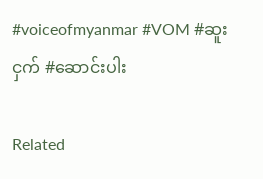#voiceofmyanmar #VOM #ဆူးငှက် #ဆောင်းပါး

Related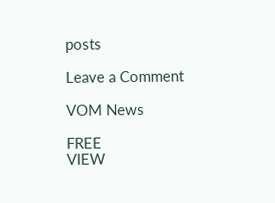posts

Leave a Comment

VOM News

FREE
VIEW